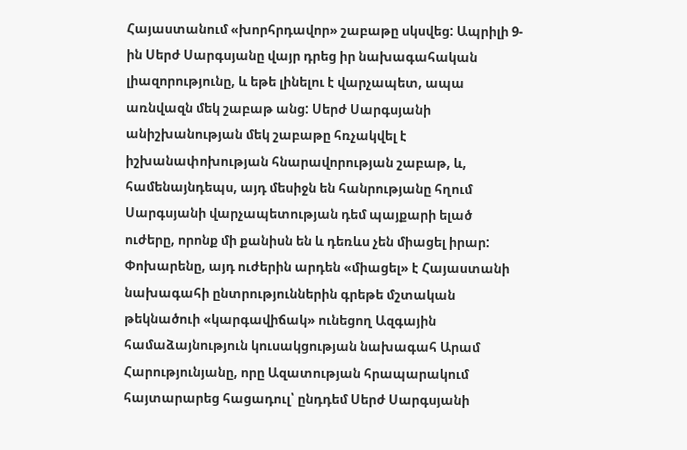Հայաստանում «խորհրդավոր» շաբաթը սկսվեց: Ապրիլի 9-ին Սերժ Սարգսյանը վայր դրեց իր նախագահական լիազորությունը, և եթե լինելու է վարչապետ, ապա առնվազն մեկ շաբաթ անց: Սերժ Սարգսյանի անիշխանության մեկ շաբաթը հռչակվել է իշխանափոխության հնարավորության շաբաթ, և, համենայնդեպս, այդ մեսիջն են հանրությանը հղում Սարգսյանի վարչապետության դեմ պայքարի ելած ուժերը, որոնք մի քանիսն են և դեռևս չեն միացել իրար: Փոխարենը, այդ ուժերին արդեն «միացել» է Հայաստանի նախագահի ընտրություններին գրեթե մշտական թեկնածուի «կարգավիճակ» ունեցող Ազգային համաձայնություն կուսակցության նախագահ Արամ Հարությունյանը, որը Ազատության հրապարակում հայտարարեց հացադուլ՝ ընդդեմ Սերժ Սարգսյանի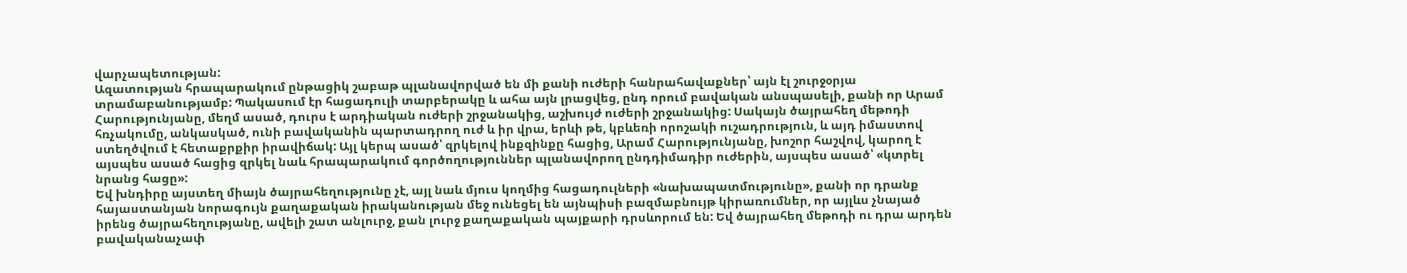վարչապետության:
Ազատության հրապարակում ընթացիկ շաբաթ պլանավորված են մի քանի ուժերի հանրահավաքներ՝ այն էլ շուրջօրյա տրամաբանությամբ: Պակասում էր հացադուլի տարբերակը և ահա այն լրացվեց, ընդ որում բավական անսպասելի, քանի որ Արամ Հարությունյանը, մեղմ ասած, դուրս է արդիական ուժերի շրջանակից, աշխույժ ուժերի շրջանակից: Սակայն ծայրահեղ մեթոդի հռչակումը, անկասկած, ունի բավականին պարտադրող ուժ և իր վրա, երևի թե, կբևեռի որոշակի ուշադրություն, և այդ իմաստով ստեղծվում է հետաքրքիր իրավիճակ: Այլ կերպ ասած՝ զրկելով ինքզինքը հացից, Արամ Հարությունյանը, խոշոր հաշվով, կարող է այսպես ասած հացից զրկել նաև հրապարակում գործողություններ պլանավորող ընդդիմադիր ուժերին, այսպես ասած՝ «կտրել նրանց հացը»:
Եվ խնդիրը այստեղ միայն ծայրահեղությունը չէ, այլ նաև մյուս կողմից հացադուլների «նախապատմությունը», քանի որ դրանք հայաստանյան նորագույն քաղաքական իրականության մեջ ունեցել են այնպիսի բազմաբնույթ կիրառումներ, որ այլևս չնայած իրենց ծայրահեղությանը, ավելի շատ անլուրջ, քան լուրջ քաղաքական պայքարի դրսևորում են: Եվ ծայրահեղ մեթոդի ու դրա արդեն բավականաչափ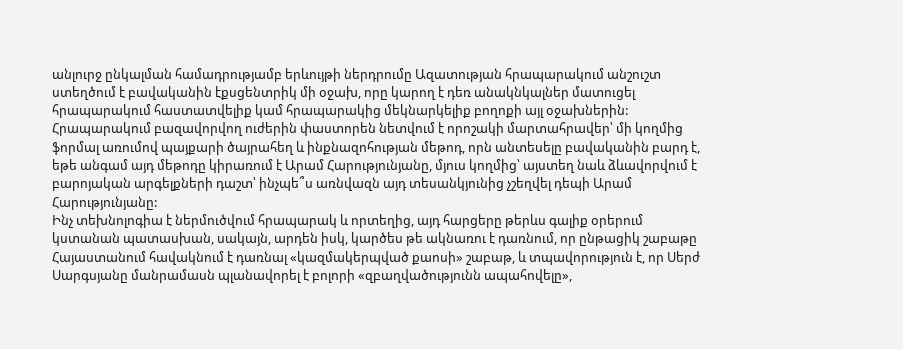անլուրջ ընկալման համադրությամբ երևույթի ներդրումը Ազատության հրապարակում անշուշտ ստեղծում է բավականին էքսցենտրիկ մի օջախ, որը կարող է դեռ անակնկալներ մատուցել հրապարակում հաստատվելիք կամ հրապարակից մեկնարկելիք բողոքի այլ օջախներին: Հրապարակում բազավորվող ուժերին փաստորեն նետվում է որոշակի մարտահրավեր՝ մի կողմից ֆորմալ առումով պայքարի ծայրահեղ և ինքնազոհության մեթոդ, որն անտեսելը բավականին բարդ է, եթե անգամ այդ մեթոդը կիրառում է Արամ Հարությունյանը, մյուս կողմից՝ այստեղ նաև ձևավորվում է բարոյական արգելքների դաշտ՝ ինչպե՞ս առնվազն այդ տեսանկյունից չշեղվել դեպի Արամ Հարությունյանը:
Ինչ տեխնոլոգիա է ներմուծվում հրապարակ և որտեղից, այդ հարցերը թերևս գալիք օրերում կստանան պատասխան, սակայն, արդեն իսկ, կարծես թե ակնառու է դառնում, որ ընթացիկ շաբաթը Հայաստանում հավակնում է դառնալ «կազմակերպված քաոսի» շաբաթ, և տպավորություն է, որ Սերժ Սարգսյանը մանրամասն պլանավորել է բոլորի «զբաղվածությունն ապահովելը»,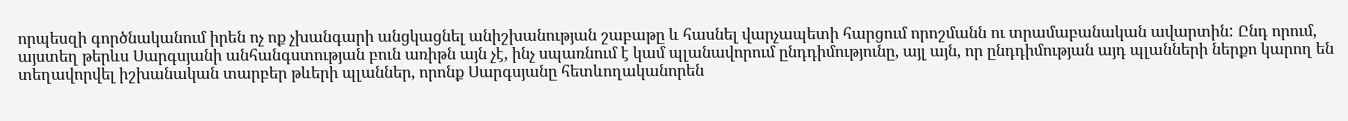որպեսզի գործնականում իրեն ոչ ոք չխանգարի անցկացնել անիշխանության շաբաթը և հասնել վարչապետի հարցում որոշմանն ու տրամաբանական ավարտին: Ընդ որում, այստեղ թերևս Սարգսյանի անհանգստության բուն առիթն այն չէ, ինչ սպառնում է կամ պլանավորում ընդդիմությունը, այլ այն, որ ընդդիմության այդ պլանների ներքո կարող են տեղավորվել իշխանական տարբեր թևերի պլաններ, որոնք Սարգսյանը հետևողականորեն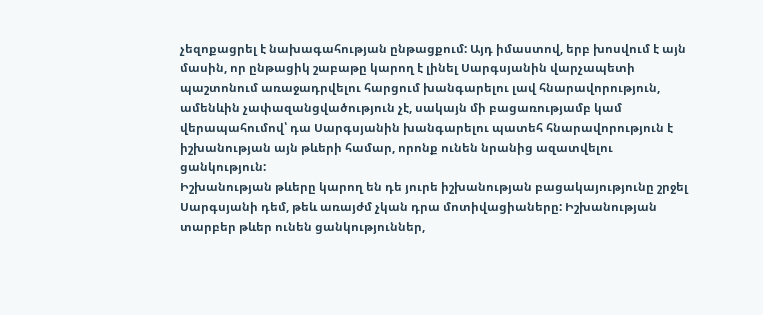չեզոքացրել է նախագահության ընթացքում: Այդ իմաստով, երբ խոսվում է այն մասին, որ ընթացիկ շաբաթը կարող է լինել Սարգսյանին վարչապետի պաշտոնում առաջադրվելու հարցում խանգարելու լավ հնարավորություն, ամենևին չափազանցվածություն չէ, սակայն մի բացառությամբ կամ վերապահումով՝ դա Սարգսյանին խանգարելու պատեհ հնարավորություն է իշխանության այն թևերի համար, որոնք ունեն նրանից ազատվելու ցանկություն:
Իշխանության թևերը կարող են դե յուրե իշխանության բացակայությունը շրջել Սարգսյանի դեմ, թեև առայժմ չկան դրա մոտիվացիաները: Իշխանության տարբեր թևեր ունեն ցանկություններ,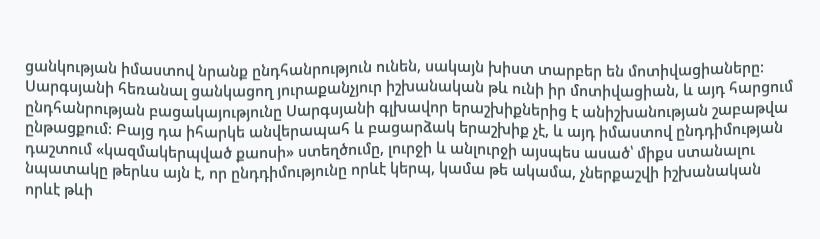ցանկության իմաստով նրանք ընդհանրություն ունեն, սակայն խիստ տարբեր են մոտիվացիաները: Սարգսյանի հեռանալ ցանկացող յուրաքանչյուր իշխանական թև ունի իր մոտիվացիան, և այդ հարցում ընդհանրության բացակայությունը Սարգսյանի գլխավոր երաշխիքներից է անիշխանության շաբաթվա ընթացքում: Բայց դա իհարկե անվերապահ և բացարձակ երաշխիք չէ, և այդ իմաստով ընդդիմության դաշտում «կազմակերպված քաոսի» ստեղծումը, լուրջի և անլուրջի այսպես ասած՝ միքս ստանալու նպատակը թերևս այն է, որ ընդդիմությունը որևէ կերպ, կամա թե ակամա, չներքաշվի իշխանական որևէ թևի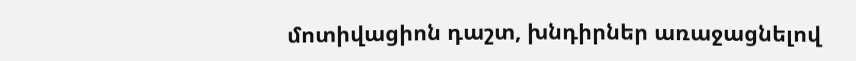մոտիվացիոն դաշտ, խնդիրներ առաջացնելով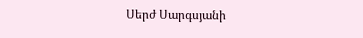Սերժ Սարգսյանի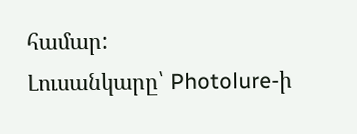համար:
Լուսանկարը՝ Photolure-ի